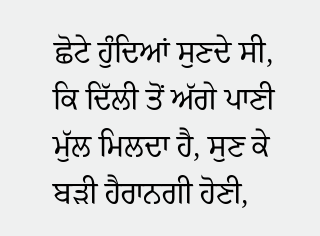ਛੋਟੇ ਹੁੰਦਿਆਂ ਸੁਣਦੇ ਸੀ, ਕਿ ਦਿੱਲੀ ਤੋਂ ਅੱਗੇ ਪਾਣੀ ਮੁੱਲ ਮਿਲਦਾ ਹੈ, ਸੁਣ ਕੇ ਬੜੀ ਹੈਰਾਨਗੀ ਹੋਣੀ,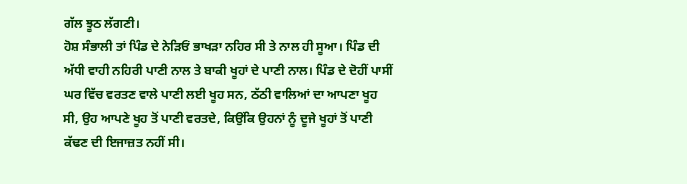ਗੱਲ ਝੂਠ ਲੱਗਣੀ।
ਹੋਸ਼ ਸੰਭਾਲੀ ਤਾਂ ਪਿੰਡ ਦੇ ਨੇੜਿਓਂ ਭਾਖੜਾ ਨਹਿਰ ਸੀ ਤੇ ਨਾਲ ਹੀ ਸੂਆ। ਪਿੰਡ ਦੀ ਅੱਧੀ ਵਾਹੀ ਨਹਿਰੀ ਪਾਣੀ ਨਾਲ ਤੇ ਬਾਕੀ ਖੂਹਾਂ ਦੇ ਪਾਣੀ ਨਾਲ। ਪਿੰਡ ਦੇ ਦੋਹੀਂ ਪਾਸੀਂ ਘਰ ਵਿੱਚ ਵਰਤਣ ਵਾਲੇ ਪਾਣੀ ਲਈ ਖੂਹ ਸਨ, ਠੱਠੀ ਵਾਲਿਆਂ ਦਾ ਆਪਣਾ ਖੂਹ ਸੀ, ਉਹ ਆਪਣੇ ਖੂਹ ਤੋਂ ਪਾਣੀ ਵਰਤਦੇ, ਕਿਉਂਕਿ ਉਹਨਾਂ ਨੂੰ ਦੂਜੇ ਖੂਹਾਂ ਤੋਂ ਪਾਣੀ ਕੱਢਣ ਦੀ ਇਜਾਜ਼ਤ ਨਹੀਂ ਸੀ।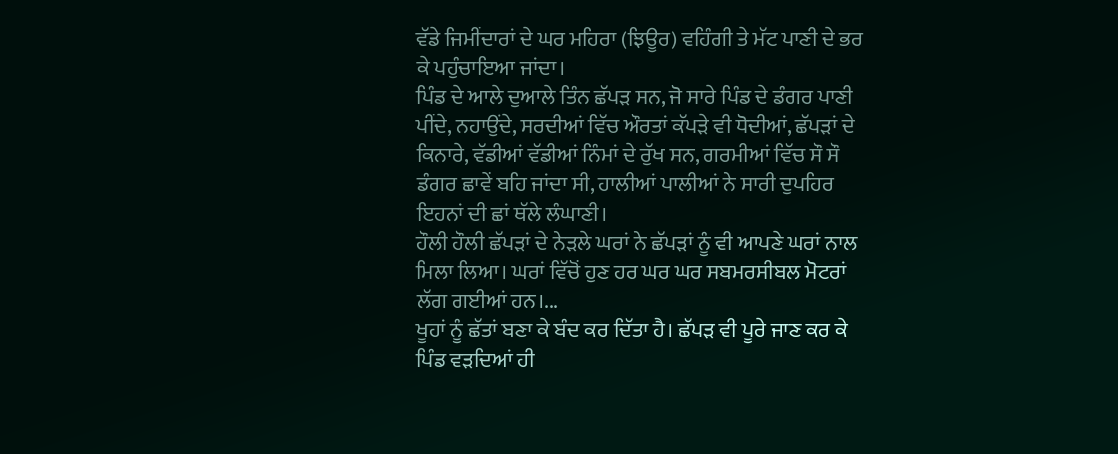ਵੱਡੇ ਜਿਮੀਂਦਾਰਾਂ ਦੇ ਘਰ ਮਹਿਰਾ (ਝਿਊਰ) ਵਹਿੰਗੀ ਤੇ ਮੱਟ ਪਾਣੀ ਦੇ ਭਰ ਕੇ ਪਹੁੰਚਾਇਆ ਜਾਂਦਾ।
ਪਿੰਡ ਦੇ ਆਲੇ ਦੁਆਲੇ ਤਿੰਨ ਛੱਪੜ ਸਨ, ਜੋ ਸਾਰੇ ਪਿੰਡ ਦੇ ਡੰਗਰ ਪਾਣੀ ਪੀਂਦੇ, ਨਹਾਉਂਦੇ, ਸਰਦੀਆਂ ਵਿੱਚ ਔਰਤਾਂ ਕੱਪੜੇ ਵੀ ਧੋਦੀਆਂ, ਛੱਪੜਾਂ ਦੇ ਕਿਨਾਰੇ, ਵੱਡੀਆਂ ਵੱਡੀਆਂ ਨਿੰਮਾਂ ਦੇ ਰੁੱਖ ਸਨ, ਗਰਮੀਆਂ ਵਿੱਚ ਸੌ ਸੌ ਡੰਗਰ ਛਾਵੇਂ ਬਹਿ ਜਾਂਦਾ ਸੀ, ਹਾਲੀਆਂ ਪਾਲੀਆਂ ਨੇ ਸਾਰੀ ਦੁਪਹਿਰ ਇਹਨਾਂ ਦੀ ਛਾਂ ਥੱਲੇ ਲੰਘਾਣੀ।
ਹੌਲੀ ਹੌਲੀ ਛੱਪੜਾਂ ਦੇ ਨੇੜਲੇ ਘਰਾਂ ਨੇ ਛੱਪੜਾਂ ਨੂੰ ਵੀ ਆਪਣੇ ਘਰਾਂ ਨਾਲ ਮਿਲਾ ਲਿਆ। ਘਰਾਂ ਵਿੱਚੋਂ ਹੁਣ ਹਰ ਘਰ ਘਰ ਸਬਮਰਸੀਬਲ ਮੋਟਰਾਂ ਲੱਗ ਗਈਆਂ ਹਨ।...
ਖੂਹਾਂ ਨੂੰ ਛੱਤਾਂ ਬਣਾ ਕੇ ਬੰਦ ਕਰ ਦਿੱਤਾ ਹੈ। ਛੱਪੜ ਵੀ ਪੂਰੇ ਜਾਣ ਕਰ ਕੇ ਪਿੰਡ ਵੜਦਿਆਂ ਹੀ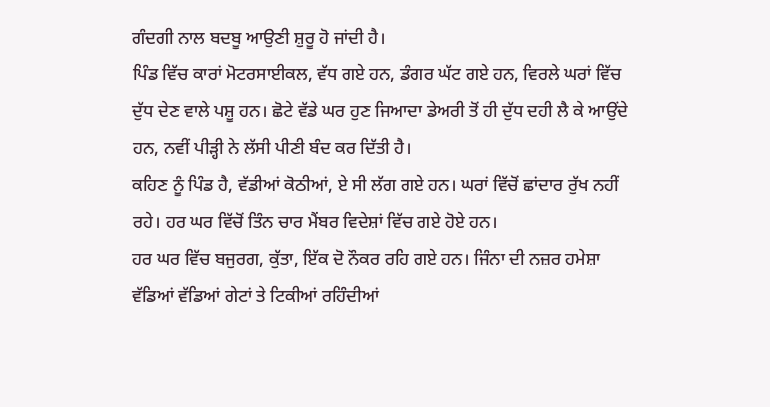ਗੰਦਗੀ ਨਾਲ ਬਦਬੂ ਆਉਣੀ ਸ਼ੁਰੂ ਹੋ ਜਾਂਦੀ ਹੈ।
ਪਿੰਡ ਵਿੱਚ ਕਾਰਾਂ ਮੋਟਰਸਾਈਕਲ, ਵੱਧ ਗਏ ਹਨ, ਡੰਗਰ ਘੱਟ ਗਏ ਹਨ, ਵਿਰਲੇ ਘਰਾਂ ਵਿੱਚ ਦੁੱਧ ਦੇਣ ਵਾਲੇ ਪਸ਼ੂ ਹਨ। ਛੋਟੇ ਵੱਡੇ ਘਰ ਹੁਣ ਜਿਆਦਾ ਡੇਅਰੀ ਤੋਂ ਹੀ ਦੁੱਧ ਦਹੀ ਲੈ ਕੇ ਆਉਂਦੇ ਹਨ, ਨਵੀਂ ਪੀੜ੍ਹੀ ਨੇ ਲੱਸੀ ਪੀਣੀ ਬੰਦ ਕਰ ਦਿੱਤੀ ਹੈ।
ਕਹਿਣ ਨੂੰ ਪਿੰਡ ਹੈ, ਵੱਡੀਆਂ ਕੋਠੀਆਂ, ਏ ਸੀ ਲੱਗ ਗਏ ਹਨ। ਘਰਾਂ ਵਿੱਚੋਂ ਛਾਂਦਾਰ ਰੁੱਖ ਨਹੀਂ ਰਹੇ। ਹਰ ਘਰ ਵਿੱਚੋਂ ਤਿੰਨ ਚਾਰ ਮੈਂਬਰ ਵਿਦੇਸ਼ਾਂ ਵਿੱਚ ਗਏ ਹੋਏ ਹਨ।
ਹਰ ਘਰ ਵਿੱਚ ਬਜੁਰਗ, ਕੁੱਤਾ, ਇੱਕ ਦੋ ਨੌਕਰ ਰਹਿ ਗਏ ਹਨ। ਜਿੰਨਾ ਦੀ ਨਜ਼ਰ ਹਮੇਸ਼ਾ ਵੱਡਿਆਂ ਵੱਡਿਆਂ ਗੇਟਾਂ ਤੇ ਟਿਕੀਆਂ ਰਹਿੰਦੀਆਂ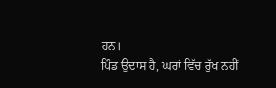ਹਨ।
ਪਿੰਡ ਉਦਾਸ ਹੈ, ਘਰਾਂ ਵਿੱਚ ਰੁੱਖ ਨਹੀਂ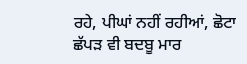ਰਹੇ, ਪੀਘਾਂ ਨਹੀਂ ਰਹੀਆਂ, ਛੋਟਾ ਛੱਪੜ ਵੀ ਬਦਬੂ ਮਾਰ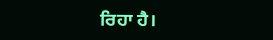ਰਿਹਾ ਹੈ।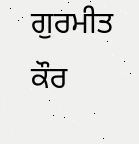ਗੁਰਮੀਤ ਕੌਰ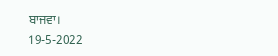ਬਾਜਵਾ।
19-5-2022